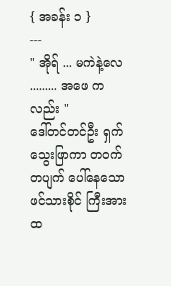{ အခန်း ၁ }
---
" အိုရ် ... မကဲနဲ့လေ ......... အဖေ ကလည်း "
ဒေါ်တင်တင်ဦး ရှက်သွေးဖြာကာ တဝက်တပျက် ပေါ်နေသော ဖင်သားစိုင် ကြီးအား ထ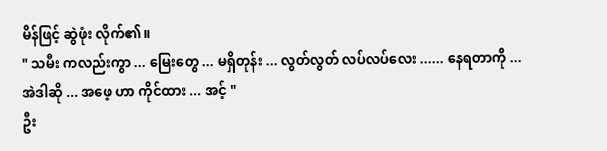မိန်ဖြင့် ဆွဲဖုံး လိုက်၏။
" သမီး ကလည်းကွာ ... မြေးတွေ ... မရှိတုန်း ... လွတ်လွတ် လပ်လပ်လေး ...... နေရတာကို ... အဲဒါဆို ... အဖေ့ ဟာ ကိုင်ထား ... အင့် "
ဦး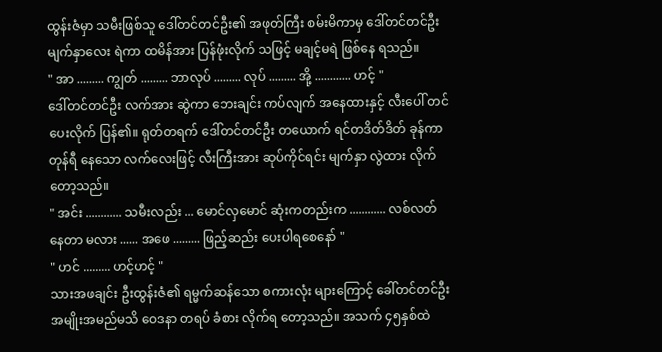ထွန်းဇံမှာ သမီးဖြစ်သူ ဒေါ်တင်တင်ဦး၏ အဖုတ်ကြီး စမ်းမိကာမှ ဒေါ်တင်တင်ဦး မျက်နှာလေး ရဲကာ ထမိန်အား ပြန်ဖုံးလိုက် သဖြင့် မချင့်မရဲ ဖြစ်နေ ရသည်။
" အာ ......... ကျွတ် ......... ဘာလုပ် ......... လုပ် ......... အို့ ............ ဟင့် "
ဒေါ်တင်တင်ဦး လက်အား ဆွဲကာ ဘေးချင်း ကပ်လျက် အနေထားနှင့် လီးပေါ် တင်ပေးလိုက် ပြန်၏။ ရုတ်တရက် ဒေါ်တင်တင်ဦး တယောက် ရင်တဒိတ်ဒိတ် ခုန်ကာ တုန်ရီ နေသော လက်လေးဖြင့် လီးကြီးအား ဆုပ်ကိုင်ရင်း မျက်နှာ လွဲထား လိုက်တော့သည်။
" အင်း ............ သမီးလည်း ... မောင်လှမောင် ဆုံးကတည်းက ............ လစ်လတ် နေတာ မလား ...... အဖေ ......... ဖြည့်ဆည်း ပေးပါရစေနော် "
" ဟင် ......... ဟင့်ဟင့် "
သားအဖချင်း ဦးထွန်းဇံ၏ ရမ္မက်ဆန်သော စကားလုံး များကြောင့် ခေါ်တင်တင်ဦး အမျိုးအမည်မသိ ဝေဒနာ တရပ် ခံစား လိုက်ရ တော့သည်။ အသက် ၄၅နှစ်ထဲ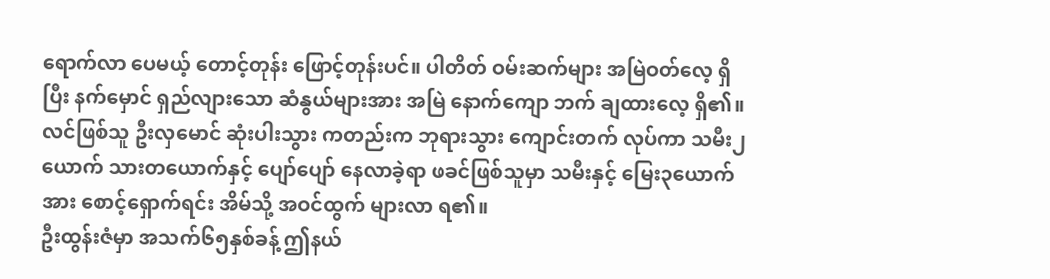ရောက်လာ ပေမယ့် တောင့်တုန်း ဖြောင့်တုန်းပင်။ ပါတိတ် ဝမ်းဆက်များ အမြဲဝတ်လေ့ ရှိပြီး နက်မှောင် ရှည်လျားသော ဆံနွယ်များအား အမြဲ နောက်ကျော ဘက် ချထားလေ့ ရှိ၏။ လင်ဖြစ်သူ ဦးလှမောင် ဆုံးပါးသွား ကတည်းက ဘုရားသွား ကျောင်းတက် လုပ်ကာ သမီး၂ယောက် သားတယောက်နှင့် ပျော်ပျော် နေလာခဲ့ရာ ဖခင်ဖြစ်သူမှာ သမီးနှင့် မြေး၃ယောက် အား စောင့်ရှောက်ရင်း အိမ်သို့ အဝင်ထွက် များလာ ရ၏။
ဦးထွန်းဇံမှာ အသက်၆၅နှစ်ခန့် ဤနယ်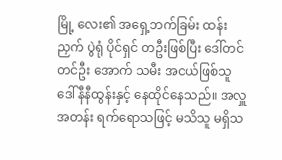မြို့ လေး၏ အရှေ့ဘက်ခြမ်း ထန်းညှက် ပွဲရုံ ပိုင်ရှင် တဦးဖြစ်ပြီး ဒေါ်တင်တင်ဦး အောက် သမီး အငယ်ဖြစ်သူ ဒေါ်နီနီထွန်းနှင့် နေထိုင်နေသည်။ အလှူအတန်း ရက်ရောသဖြင့် မသိသူ မရှိသ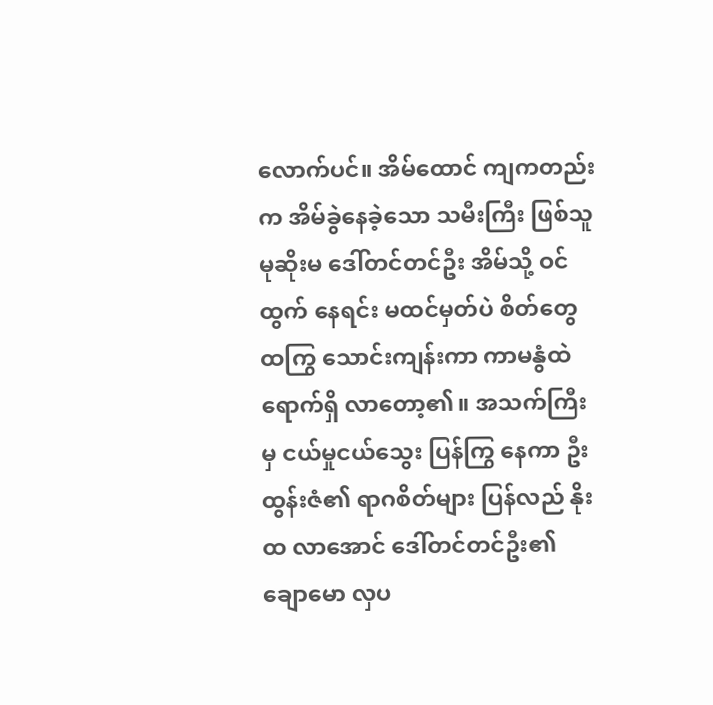လောက်ပင်။ အိမ်ထောင် ကျကတည်းက အိမ်ခွဲနေခဲ့သော သမီးကြီး ဖြစ်သူ မုဆိုးမ ဒေါ်တင်တင်ဦး အိမ်သို့ ဝင်ထွက် နေရင်း မထင်မှတ်ပဲ စိတ်တွေ ထကြွ သောင်းကျန်းကာ ကာမနွံထဲ ရောက်ရှိ လာတော့၏။ အသက်ကြီးမှ ငယ်မှုငယ်သွေး ပြန်ကြွ နေကာ ဦးထွန်းဇံ၏ ရာဂစိတ်များ ပြန်လည် နိုးထ လာအောင် ဒေါ်တင်တင်ဦး၏ ချောမော လှပ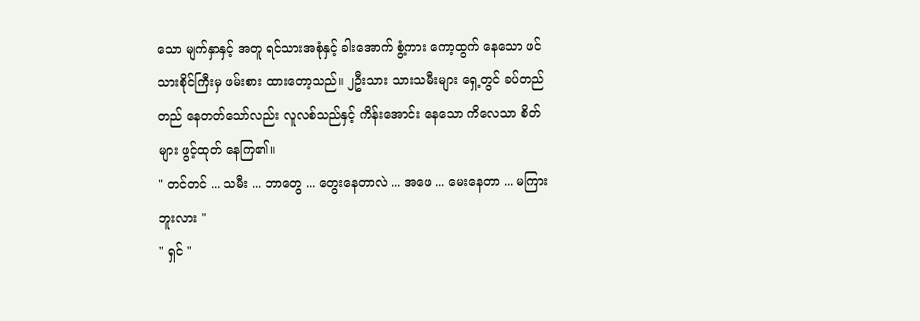သော မျက်နှာနှင့် အတူ ရင်သားအစုံနှင့် ခါးအောက် စွံ့ကား ကော့ထွက် နေသော ဖင်သားစိုင်ကြီးမှ ဖမ်းစား ထားတော့သည်။ ၂ဦးသား သားသမီးများ ရှေ့တွင် ခပ်တည်တည် နေတတ်သော်လည်း လူလစ်သည်နှင့် ကိန်းအောင်း နေသော ကိလေသာ စိတ်များ ဖွင့်ထုတ် နေကြ၏။
" တင်တင် ... သမီး ... ဘာတွေ ... တွေးနေတာလဲ ... အဖေ ... မေးနေတာ ... မကြားဘူးလား "
" ရှင် "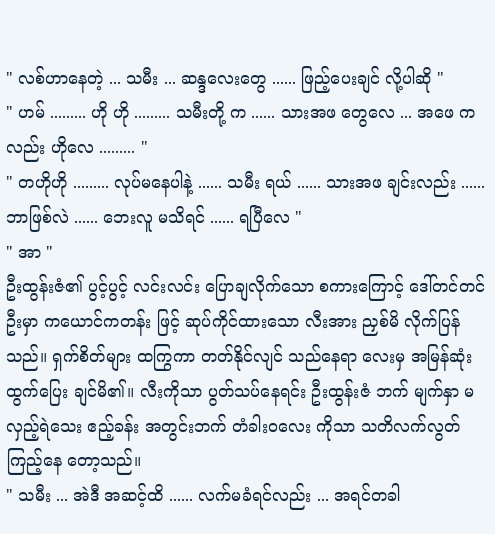" လစ်ဟာနေတဲ့ ... သမီး ... ဆန္ဒလေးတွေ ...... ဖြည့်ပေးချင် လို့ပါဆို "
" ဟမ် ......... ဟို ဟို ......... သမီးတို့ က ...... သားအဖ တွေလေ ... အဖေ ကလည်း ဟိုလေ ......... "
" တဟိုဟို ......... လုပ်မနေပါနဲ့ ...... သမီး ရယ် ...... သားအဖ ချင်းလည်း ...... ဘာဖြစ်လဲ ...... ဘေးလူ မသိရင် ...... ရပြီလေ "
" အာ "
ဦးထွန်းဇံ၏ ပွင့်ပွင့် လင်းလင်း ပြောချလိုက်သော စကားကြောင့် ဒေါ်တင်တင်ဦးမှာ ကယောင်ကတန်း ဖြင့် ဆုပ်ကိုင်ထားသော လီးအား ညှစ်မိ လိုက်ပြန်သည်။ ရှက်စိတ်များ ထကြွကာ တတ်နိုင်လျင် သည်နေရာ လေးမှ အမြန်ဆုံး ထွက်ပြေး ချင်မိ၏။ လီးကိုသာ ပွတ်သပ်နေရင်း ဦးထွန်းဇံ ဘက် မျက်နှာ မလှည့်ရဲသေး ဧည့်ခန်း အတွင်းဘက် တံခါးဝလေး ကိုသာ သတိလက်လွတ် ကြည့်နေ တော့သည်။
" သမီး ... အဲဒီ အဆင့်ထိ ...... လက်မခံရင်လည်း ... အရင်တခါ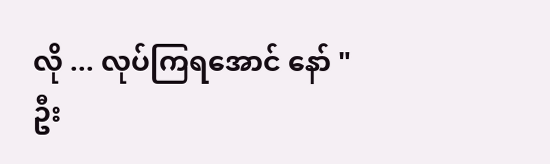လို ... လုပ်ကြရအောင် နော် "
ဦး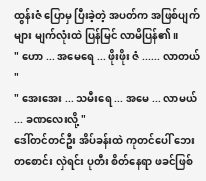ထွန်းဇံ ပြောမှ ပြီးခဲ့တဲ့ အပတ်က အဖြစ်ပျက်များ မျက်လုံးထဲ ပြန်မြင် လာမိပြန်၏။
" ဟော ... အမေရေ ... ဖိုးဖိုး ဇံ ...... လာတယ် "
" အေးအေး ... သမီးရေ ... အမေ ... လာမယ် ... ခဏလေးလို့ "
ဒေါ်တင်တင်ဦး အိပ်ခန်းထဲ ကုတင်ပေါ် ဘေးတစောင်း လှဲရင်း ပုတီး စိတ်နေရာ ဖခင်ဖြစ်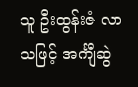သူ ဦးထွန်းဇံ လာသဖြင့် အင်္ကျီဆွဲ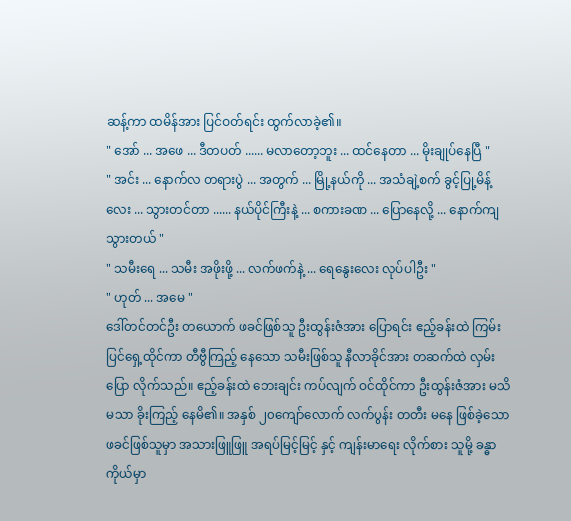ဆန့်ကာ ထမိန်အား ပြင်ဝတ်ရင်း ထွက်လာခဲ့၏။
" အော် ... အဖေ ... ဒီတပတ် ...... မလာတော့ဘူး ... ထင်နေတာ ... မိုးချုပ်နေပြီ "
" အင်း ... နောက်လ တရားပွဲ ... အတွက် ... မြို့နယ်ကို ... အသံချဲ့စက် ခွင့်ပြု့မိန့်လေး ... သွားတင်တာ ...... နယ်ပိုင်ကြီးနဲ့ ... စကားခဏ ... ပြောနေလို့ ... နောက်ကျ သွားတယ် "
" သမီးရေ ... သမီး အဖိုးဖို့ ... လက်ဖက်နဲ့ ... ရေနွေးလေး လုပ်ပါဦး "
" ဟုတ် ... အမေ "
ဒေါ်တင်တင်ဦး တယောက် ဖခင်ဖြစ်သူ ဦးထွန်းဇံအား ပြောရင်း ဧည့်ခန်းထဲ ကြမ်းပြင်ရှေ့ထိုင်ကာ တီဗွီကြည့် နေသော သမီးဖြစ်သူ နီလာခိုင်အား တဆက်ထဲ လှမ်းပြော လိုက်သည်။ ဧည့်ခန်းထဲ ဘေးချင်း ကပ်လျက် ဝင်ထိုင်ကာ ဦးထွန်းဇံအား မသိမသာ ခိုးကြည့် နေမိ၏။ အနှစ် ၂၀ကျော်လောက် လက်ပွန်း တတီး မနေ ဖြစ်ခဲ့သော ဖခင်ဖြစ်သူမှာ အသားဖြူဖြူ အရပ်မြင့်မြင့် နှင့် ကျန်းမာရေး လိုက်စား သူမို့ ခန္ဓာကိုယ်မှာ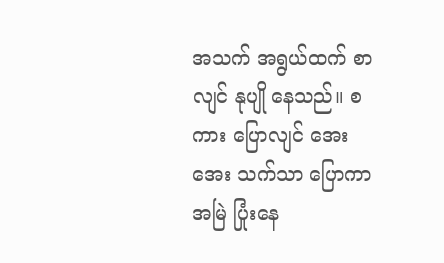အသက် အရွယ်ထက် စာလျင် နုပျို နေသည်။ စကား ပြောလျင် အေးအေး သက်သာ ပြောကာ အမြဲ ပြုံးနေ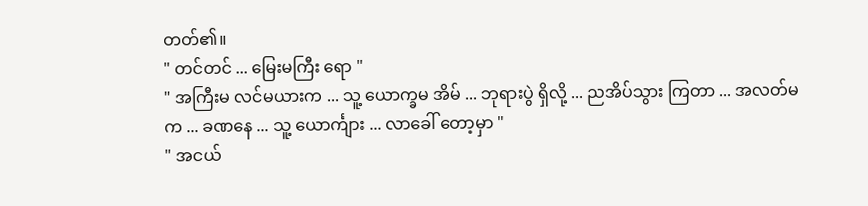တတ်၏။
" တင်တင် ... မြေးမကြီး ရော "
" အကြီးမ လင်မယားက ... သူ့ ယောက္ခမ အိမ် ... ဘုရားပွဲ ရှိလို့ ... ညအိပ်သွား ကြတာ ... အလတ်မက ... ခဏနေ ... သူ့ ယောင်္ကျား ... လာခေါ် တော့မှာ "
" အငယ်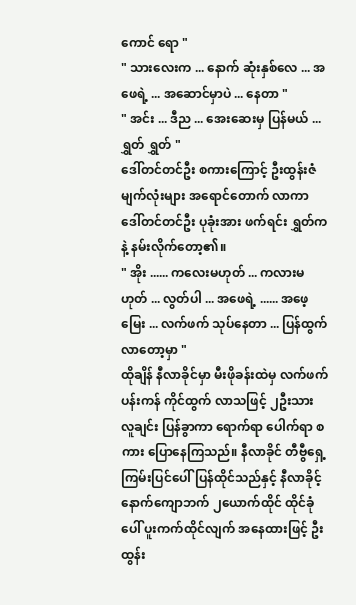ကောင် ရော "
" သားလေးက ... နောက် ဆုံးနှစ်လေ ... အဖေရဲ့ ... အဆောင်မှာပဲ ... နေတာ "
" အင်း ... ဒီည ... အေးဆေးမှ ပြန်မယ် ... ရွှတ် ရွှတ် "
ဒေါ်တင်တင်ဦး စကားကြောင့် ဦးထွန်းဇံ မျက်လုံးများ အရောင်တောက် လာကာ ဒေါ်တင်တင်ဦး ပုခုံးအား ဖက်ရင်း ရွှတ်ကနဲ့ နမ်းလိုက်တော့၏။
" အိုး ...... ကလေးမဟုတ် ... ကလားမဟုတ် ... လွတ်ပါ ... အဖေရဲ့ ...... အဖေ့မြေး ... လက်ဖက် သုပ်နေတာ ... ပြန်ထွက် လာတော့မှာ "
ထိုချိန် နီလာခိုင်မှာ မီးဖိုခန်းထဲမှ လက်ဖက် ပန်းကန် ကိုင်ထွက် လာသဖြင့် ၂ဦးသား လူချင်း ပြန်ခွာကာ ရောက်ရာ ပေါက်ရာ စကား ပြောနေကြသည်။ နီလာခိုင် တီဗွီရှေ့ ကြမ်းပြင်ပေါ် ပြန်ထိုင်သည်နှင့် နီလာခိုင့် နောက်ကျောဘက် ၂ယောက်ထိုင် ထိုင်ခုံပေါ် ပူးကက်ထိုင်လျက် အနေထားဖြင့် ဦးထွန်း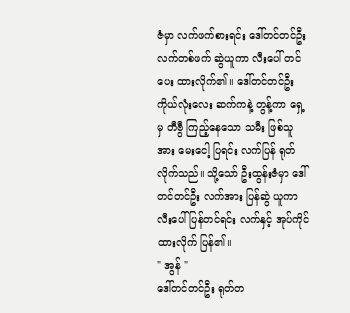ဇံမှာ လက်ဖက်စားရင်း ဒေါ်တင်တင်ဦး လက်တစ်ဖက် ဆွဲယူကာ လီးပေါ် တင်ပေး ထားလိုက်၏။ ဒေါ်တင်တင်ဦး ကိုယ်လုံးလေး ဆက်ကနဲ့ တွန့်ကာ ရှေ့မှ တီဗွီ ကြည့်နေသော သမီး ဖြစ်သူအား မေးငေါ့ ပြရင်း လက်ပြန် ရုတ်လိုက်သည်။ သို့သော် ဦးထွန်းဇံမှာ ဒေါ်တင်တင်ဦး လက်အား ပြန်ဆွဲ ယူကာ လီးပေါ် ပြန်တင်ရင်း လက်နှင့် အုပ်ကိုင် ထားလိုက် ပြန်၏။
" အွန် "
ဒေါ်တင်တင်ဦး ရုတ်တ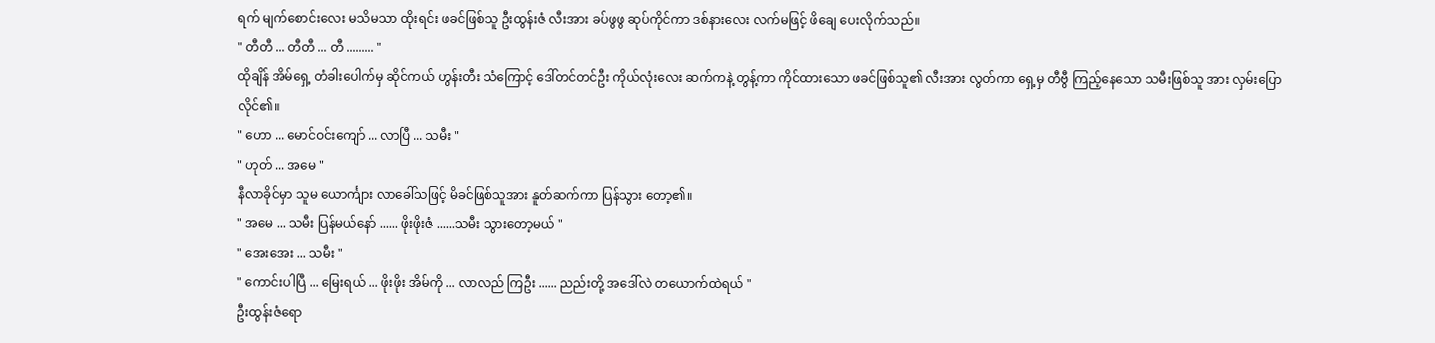ရက် မျက်စောင်းလေး မသိမသာ ထိုးရင်း ဖခင်ဖြစ်သူ ဦးထွန်းဇံ လီးအား ခပ်ဖွဖွ ဆုပ်ကိုင်ကာ ဒစ်နားလေး လက်မဖြင့် ဖိချေ ပေးလိုက်သည်။
" တီတီ ... တီတီ ... တီ ......... "
ထိုချိန် အိမ်ရှေ့ တံခါးပေါက်မှ ဆိုင်ကယ် ဟွန်းတီး သံကြောင့် ဒေါ်တင်တင်ဦး ကိုယ်လုံးလေး ဆက်ကနဲ့ တွန့်ကာ ကိုင်ထားသော ဖခင်ဖြစ်သူ၏ လီးအား လွတ်ကာ ရှေ့မှ တီဗွီ ကြည့်နေသော သမီးဖြစ်သူ အား လှမ်းပြော လိုင်၏။
" ဟော ... မောင်ဝင်းကျော် ... လာပြီ ... သမီး "
" ဟုတ် ... အမေ "
နီလာခိုင်မှာ သူမ ယောင်္ကျား လာခေါ်သဖြင့် မိခင်ဖြစ်သူအား နူတ်ဆက်ကာ ပြန်သွား တော့၏။
" အမေ ... သမီး ပြန်မယ်နော် ...... ဖိုးဖိုးဇံ ......သမီး သွားတော့မယ် "
" အေးအေး ... သမီး "
" ကောင်းပါပြီ ... မြေးရယ် ... ဖိုးဖိုး အိမ်ကို ... လာလည် ကြဦး ...... ညည်းတို့ အဒေါ်လဲ တယောက်ထဲရယ် "
ဦးထွန်းဇံရော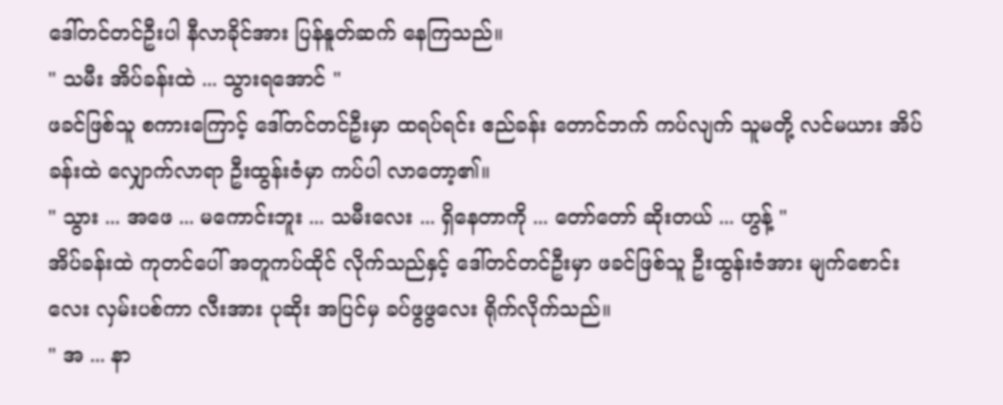ဒေါ်တင်တင်ဦးပါ နီလာခိုင်အား ပြန်နူတ်ဆက် နေကြသည်။
" သမီး အိပ်ခန်းထဲ ... သွားရအောင် "
ဖခင်ဖြစ်သူ စကားကြောင့် ဒေါ်တင်တင်ဦးမှာ ထရပ်ရင်း ဧည်ခန်း တောင်ဘက် ကပ်လျက် သူမတို့ လင်မယား အိပ်ခန်းထဲ လျှောက်လာရာ ဦးထွန်းဇံမှာ ကပ်ပါ လာတော့၏။
" သွား ... အဖေ ... မကောင်းဘူး ... သမီးလေး ... ရှိနေတာကို ... တော်တော် ဆိုးတယ် ... ဟွန့် "
အိပ်ခန်းထဲ ကုတင်ပေါ် အတူကပ်ထိုင် လိုက်သည်နှင့် ဒေါ်တင်တင်ဦးမှာ ဖခင်ဖြစ်သူ ဦးထွန်းဇံအား မျက်စောင်းလေး လှမ်းပစ်ကာ လီးအား ပုဆိုး အပြင်မှ ခပ်ဖွဖွလေး ရိုက်လိုက်သည်။
" အ ... နာ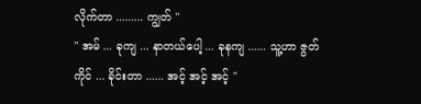လိုက်တာ ......... ကျွတ် "
" အမ် ... ခုကျ ... နာတယ်ပေါ့ ... ခုနကျ ...... သူ့ဟာ ဇွတ်ကိုင် ... ခိုင်းတာ ...... အင့် အင့် အင့် "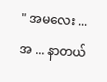" အမလေး ... အ ... နာတယ်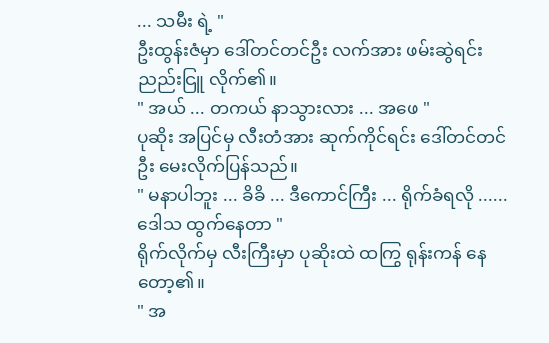... သမီး ရဲ့ "
ဦးထွန်းဇံမှာ ဒေါ်တင်တင်ဦး လက်အား ဖမ်းဆွဲရင်း ညည်းငြူ လိုက်၏။
" အယ် ... တကယ် နာသွားလား ... အဖေ "
ပုဆိုး အပြင်မှ လီးတံအား ဆုက်ကိုင်ရင်း ဒေါ်တင်တင်ဦး မေးလိုက်ပြန်သည်။
" မနာပါဘူး ... ခိခိ ... ဒီကောင်ကြီး ... ရိုက်ခံရလို ......ဒေါသ ထွက်နေတာ "
ရိုက်လိုက်မှ လီးကြီးမှာ ပုဆိုးထဲ ထကြွ ရုန်းကန် နေတော့၏။
" အ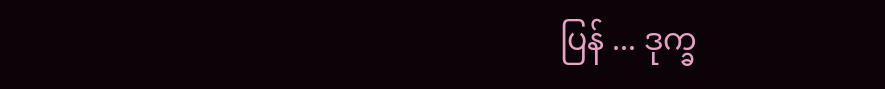ပြန် ... ဒုက္ခ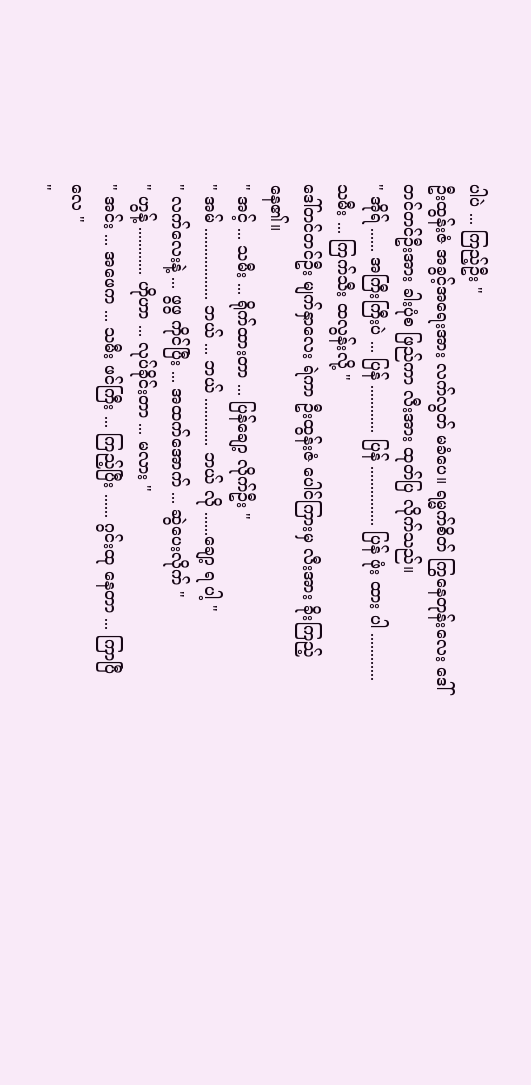ပါပဲ ... ကြည့်ဦး "
ဦးထွန်းဇံ အခွင့်အရေးအား လက်လွတ် မခံပေ။ ရမ္မက်စိတ် ကြွနေတုန်းလေး ဒေါ်တင်တင်ဦးအား ခါးပုံစ ဖြည်ကာ လီးအား ထုတ်ပြ လိုက်သည်။
" အိုရ် ...... အကြီးကြီးပဲ ... ပြန် ............ ပြန် ............... ပြန် ဖုံး ထား ပါ ............ သမီး ... ကြက်သီး ထလွန်းလို့ "
ဒေါ်တင်တင်ဦး မျက်နှာလေး ရဲကာ ဦးထွန်းဇံ ပေါင်ကြားမှ လီးအား ခိုးကြည့် နေ၏။
" အင့် ... သမီး ... ရိုက်ထားတာ ... ပြန်ချော့ လိုက်ဦး "
" အမ် .................. ဘယ် ... ဘယ် ............ ဘယ် လို ......ချော့ ရ ပါ့ "
" လက်လေးနဲ့ ... ဖွဖွ ကိုင်ပြီး ... အထက်အောက် ... ဆွဲပေးလိုက် "
" ဟွန့် ............ ဟိုဟာ ... လုပ်ခိုင်းတာ ... မလား "
" အင်း ... အဖေက ... သမီး ဖင်ကြီး ... ကြည့်ပြီး ...... ဂွင်းထု နေတာ ... ကြာပြီလေ "
"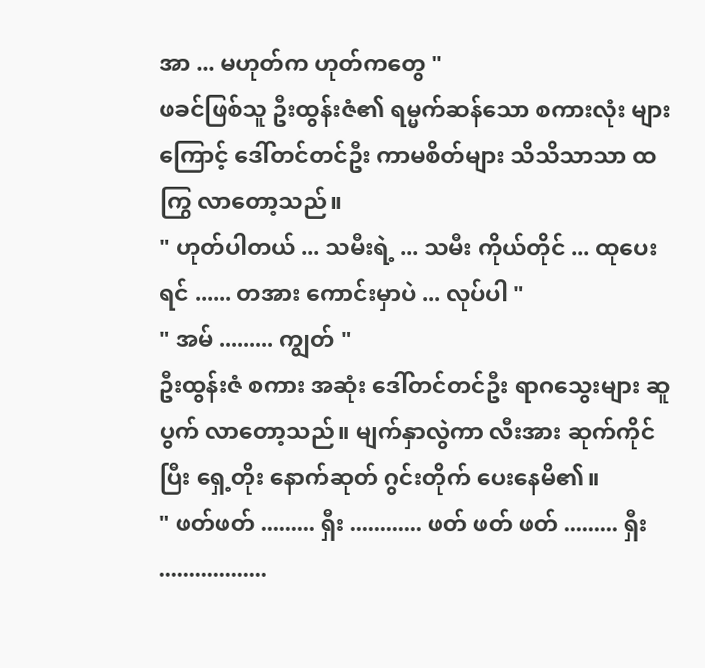အာ ... မဟုတ်က ဟုတ်ကတွေ "
ဖခင်ဖြစ်သူ ဦးထွန်းဇံ၏ ရမ္မက်ဆန်သော စကားလုံး များကြောင့် ဒေါ်တင်တင်ဦး ကာမစိတ်များ သိသိသာသာ ထကြွ လာတော့သည်။
" ဟုတ်ပါတယ် ... သမီးရဲ့ ... သမီး ကိုယ်တိုင် ... ထုပေးရင် ...... တအား ကောင်းမှာပဲ ... လုပ်ပါ "
" အမ် ......... ကျွတ် "
ဦးထွန်းဇံ စကား အဆုံး ဒေါ်တင်တင်ဦး ရာဂသွေးများ ဆူပွက် လာတော့သည်။ မျက်နှာလွဲကာ လီးအား ဆုက်ကိုင်ပြီး ရှေ့တိုး နောက်ဆုတ် ဂွင်းတိုက် ပေးနေမိ၏။
" ဖတ်ဖတ် ......... ရှီး ............ ဖတ် ဖတ် ဖတ် ......... ရှီး ..................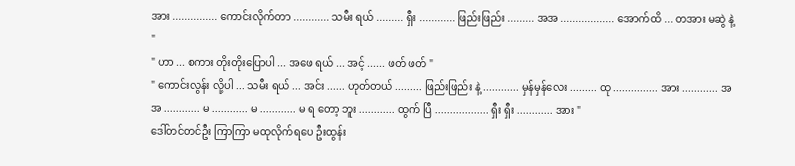အား ............... ကောင်းလိုက်တာ ............ သမီး ရယ် ......... ရှီး ............ ဖြည်းဖြည်း ......... အအ .................. အောက်ထိ ... တအား မဆွဲ နဲ့ "
" ဟာ ... စကား တိုးတိုးပြောပါ ... အဖေ ရယ် ... အင့် ...... ဖတ် ဖတ် "
" ကောင်းလွန်း လို့ပါ ... သမီး ရယ် ... အင်း ...... ဟုတ်တယ် ......... ဖြည်းဖြည်း နဲ့ ............ မှန်မှန်လေး ......... ထု ............... အား ............ အအ ............ မ ............ မ ............ မ ရ တော့ ဘူး ............ ထွက် ပြီ .................. ရှီး ရှီး ............ အား "
ဒေါ်တင်တင်ဦး ကြာကြာ မထုလိုက်ရပေ ဦးထွန်း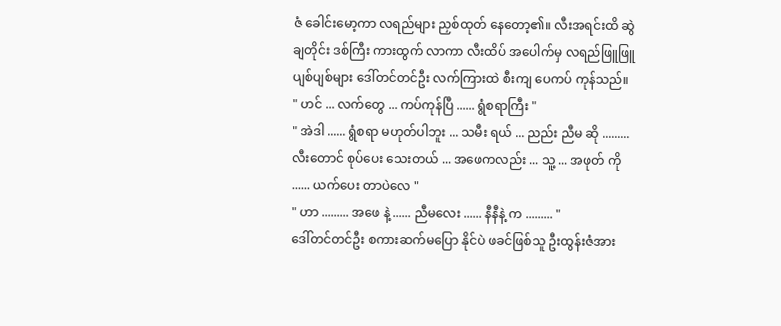ဇံ ခေါင်းမော့ကာ လရည်များ ညှစ်ထုတ် နေတော့၏။ လီးအရင်းထိ ဆွဲချတိုင်း ဒစ်ကြီး ကားထွက် လာကာ လီးထိပ် အပေါက်မှ လရည်ဖြူဖြူ ပျစ်ပျစ်များ ဒေါ်တင်တင်ဦး လက်ကြားထဲ စီးကျ ပေကပ် ကုန်သည်။
" ဟင် ... လက်တွေ ... ကပ်ကုန်ပြီ ...... ရွံစရာကြီး "
" အဲဒါ ...... ရွံစရာ မဟုတ်ပါဘူး ... သမီး ရယ် ... ညည်း ညီမ ဆို ......... လီးတောင် စုပ်ပေး သေးတယ် ... အဖေကလည်း ... သူ့ ... အဖုတ် ကို ...... ယက်ပေး တာပဲလေ "
" ဟာ ......... အဖေ နဲ့ ...... ညီမလေး ...... နီနီနဲ့ က ......... "
ဒေါ်တင်တင်ဦး စကားဆက်မပြော နိုင်ပဲ ဖခင်ဖြစ်သူ ဦးထွန်းဇံအား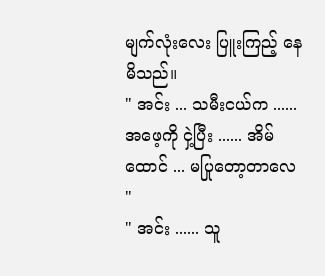မျက်လုံးလေး ပြူးကြည့် နေမိသည်။
" အင်း ... သမီးငယ်က ...... အဖေ့ကို ငှဲ့ပြီး ...... အိမ်ထောင် ... မပြုတော့တာလေ "
" အင်း ...... သူ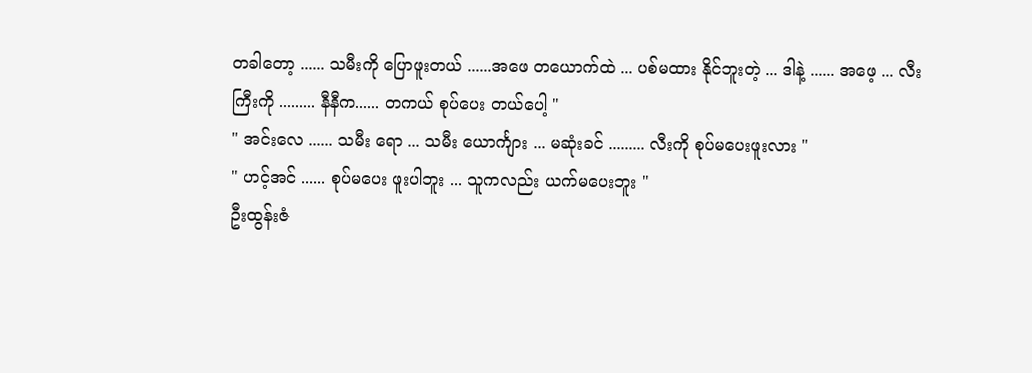တခါတော့ ...... သမီးကို ပြောဖူးတယ် ......အဖေ တယောက်ထဲ ... ပစ်မထား နိုင်ဘူးတဲ့ ... ဒါနဲ့ ...... အဖေ့ ... လီးကြီးကို ......... နီနီက...... တကယ် စုပ်ပေး တယ်ပေါ့ "
" အင်းလေ ...... သမီး ရော ... သမီး ယောင်္ကျား ... မဆုံးခင် ......... လီးကို စုပ်မပေးဖူးလား "
" ဟင့်အင် ...... စုပ်မပေး ဖူးပါဘူး ... သူကလည်း ယက်မပေးဘူး "
ဦးထွန်းဇံ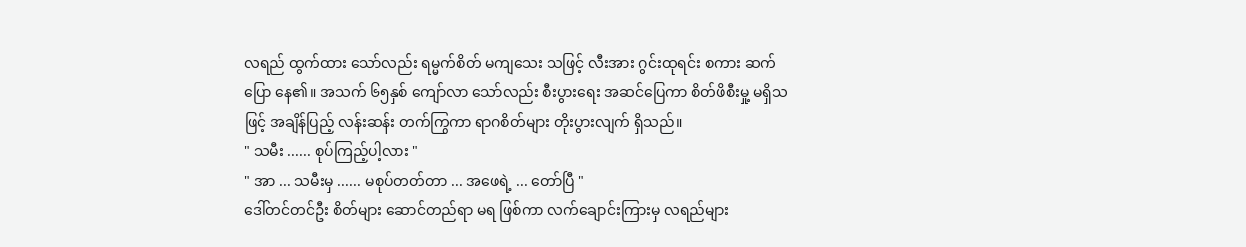လရည် ထွက်ထား သော်လည်း ရမ္မက်စိတ် မကျသေး သဖြင့် လီးအား ဂွင်းထုရင်း စကား ဆက်ပြော နေ၏။ အသက် ၆၅နှစ် ကျော်လာ သော်လည်း စီးပွားရေး အဆင်ပြေကာ စိတ်ဖိစီးမှု့ မရှိသဖြင့် အချိန်ပြည့် လန်းဆန်း တက်ကြွကာ ရာဂစိတ်များ တိုးပွားလျက် ရှိသည်။
" သမီး ...... စုပ်ကြည့်ပါ့လား "
" အာ ... သမီးမှ ...... မစုပ်တတ်တာ ... အဖေရဲ့ ... တော်ပြီ "
ဒေါ်တင်တင်ဦး စိတ်များ ဆောင်တည်ရာ မရ ဖြစ်ကာ လက်ချောင်းကြားမှ လရည်များ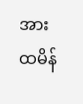အား ထမိန်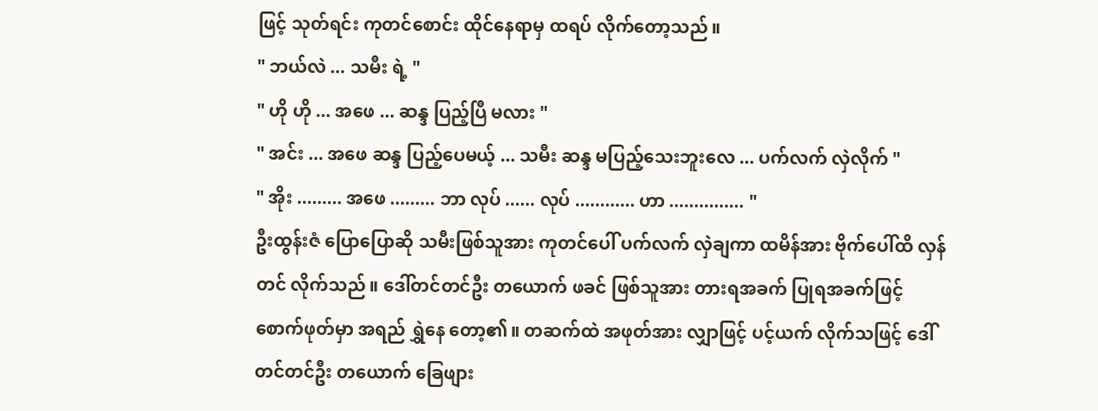ဖြင့် သုတ်ရင်း ကုတင်စောင်း ထိုင်နေရာမှ ထရပ် လိုက်တော့သည်။
" ဘယ်လဲ ... သမီး ရဲ့ "
" ဟို ဟို ... အဖေ ... ဆန္ဒ ပြည့်ပြီ မလား "
" အင်း ... အဖေ ဆန္ဒ ပြည့်ပေမယ့် ... သမီး ဆန္ဒ မပြည့်သေးဘူးလေ ... ပက်လက် လှဲလိုက် "
" အိုး ......... အဖေ ......... ဘာ လုပ် ...... လုပ် ............ ဟာ ............... "
ဦးထွန်းဇံ ပြောပြောဆို သမီးဖြစ်သူအား ကုတင်ပေါ် ပက်လက် လှဲချကာ ထမိန်အား ဗိုက်ပေါ်ထိ လှန်တင် လိုက်သည်။ ဒေါ်တင်တင်ဦး တယောက် ဖခင် ဖြစ်သူအား တားရအခက် ပြုရအခက်ဖြင့် စောက်ဖုတ်မှာ အရည် ရွှဲနေ တော့၏။ တဆက်ထဲ အဖုတ်အား လျှာဖြင့် ပင့်ယက် လိုက်သဖြင့် ဒေါ်တင်တင်ဦး တယောက် ခြေဖျား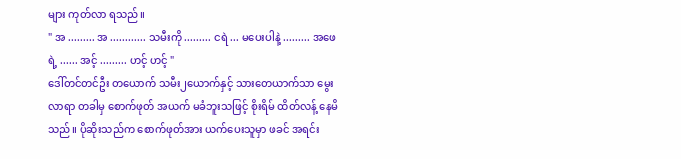များ ကုတ်လာ ရသည်။
" အ ......... အ ............ သမီးကို ......... ငရဲ ... မပေးပါနဲ့ ......... အဖေရဲ့ ...... အင့် ......... ဟင့် ဟင့် "
ဒေါ်တင်တင်ဦး တယောက် သမီး၂ယောက်နှင့် သားတေယာက်သာ မွေးလာရာ တခါမှ စောက်ဖုတ် အယက် မခံဘူးသဖြင့် စိုးရိမ် ထိတ်လန့် နေမိသည်။ ပိုဆိုးသည်က စောက်ဖုတ်အား ယက်ပေးသူမှာ ဖခင် အရင်း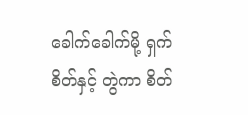ခေါက်ခေါက်မို့ ရှက်စိတ်နှင့် တွဲကာ စိတ်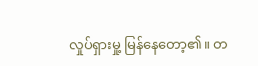လှုပ်ရှားမှု့ မြန်နေတော့၏။ တ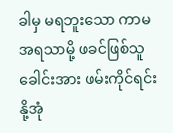ခါမှ မရဘူးသော ကာမ အရသာမို့ ဖခင်ဖြစ်သူ ခေါင်းအား ဖမ်းကိုင်ရင်း နို့အုံ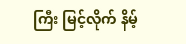ကြီး မြင့်လိုက် နိမ့်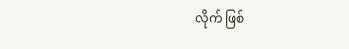လိုက် ဖြစ်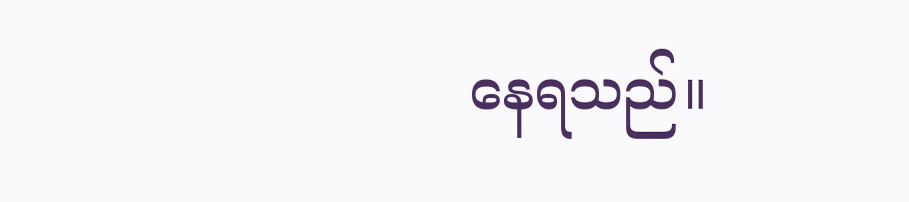နေရသည်။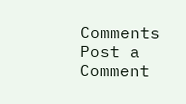Comments
Post a Comment